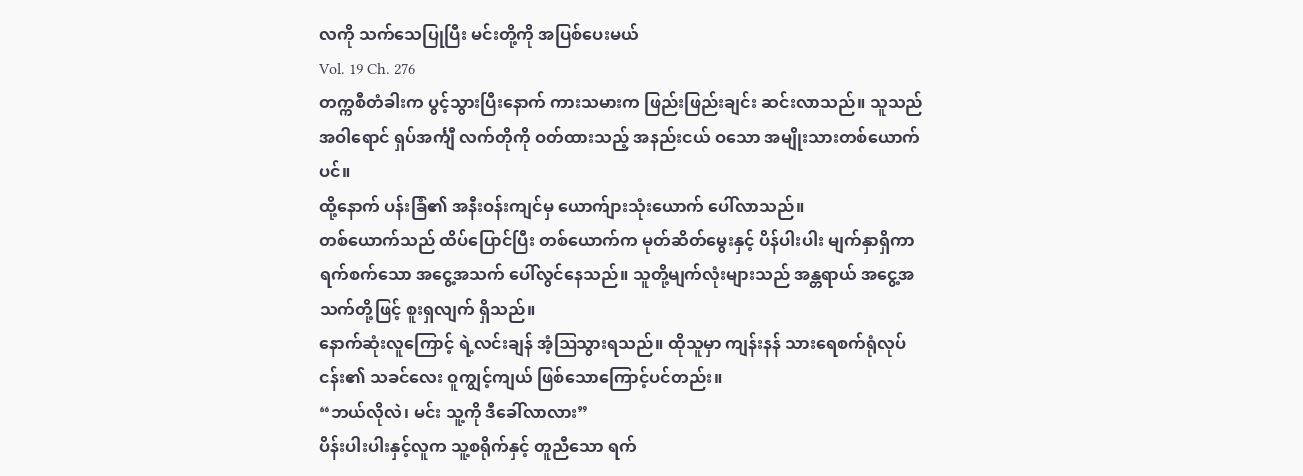လကို သက်သေပြုပြီး မင်းတို့ကို အပြစ်ပေးမယ်
Vol. 19 Ch. 276
တက္ကစီတံခါးက ပွင့်သွားပြီးနောက် ကားသမားက ဖြည်းဖြည်းချင်း ဆင်းလာသည်။ သူသည် အဝါရောင် ရှပ်အင်္ကျီ လက်တိုကို ဝတ်ထားသည့် အနည်းငယ် ဝသော အမျိုးသားတစ်ယောက်ပင်။
ထို့နောက် ပန်းခြံ၏ အနီးဝန်းကျင်မှ ယောက်ျားသုံးယောက် ပေါ်လာသည်။
တစ်ယောက်သည် ထိပ်ပြောင်ပြီး တစ်ယောက်က မုတ်ဆိတ်မွေးနှင့် ပိန်ပါးပါး မျက်နှာရှိကာ ရက်စက်သော အငွေ့အသက် ပေါ်လွင်နေသည်။ သူတို့မျက်လုံးများသည် အန္တရာယ် အငွေ့အသက်တို့ဖြင့် စူးရှလျက် ရှိသည်။
နောက်ဆုံးလူကြောင့် ရဲ့လင်းချန် အံ့ဩသွားရသည်။ ထိုသူမှာ ကျန်းနန် သားရေစက်ရုံလုပ်ငန်း၏ သခင်လေး ဝူကျွင့်ကျယ် ဖြစ်သောကြောင့်ပင်တည်း။
“ဘယ်လိုလဲ၊ မင်း သူ့ကို ဒီခေါ်လာလား”
ပိန်းပါးပါးနှင့်လူက သူ့စရိုက်နှင့် တူညီသော ရက်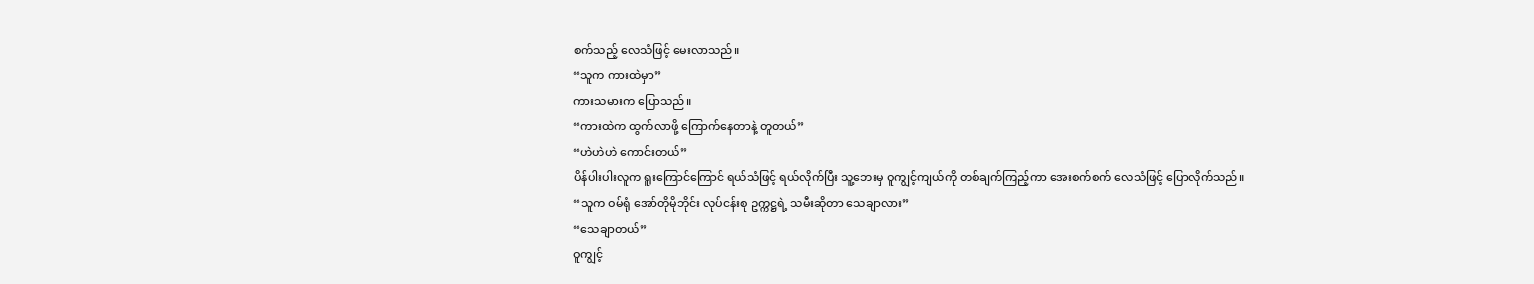စက်သည့် လေသံဖြင့် မေးလာသည်။
“သူက ကားထဲမှာ”
ကားသမားက ပြောသည်။
“ကားထဲက ထွက်လာဖို့ ကြောက်နေတာနဲ့ တူတယ်”
“ဟဲဟဲဟဲ ကောင်းတယ်”
ပိန်ပါးပါးလူက ရူးကြောင်ကြောင် ရယ်သံဖြင့် ရယ်လိုက်ပြီး သူ့ဘေးမှ ဝူကျွင့်ကျယ်ကို တစ်ချက်ကြည့်ကာ အေးစက်စက် လေသံဖြင့် ပြောလိုက်သည်။
“သူက ဝမ်ရုံ အော်တိုမိုဘိုင်း လုပ်ငန်းစု ဥက္ကဋ္ဌရဲ့ သမီးဆိုတာ သေချာလား”
“သေချာတယ်”
ဝူကျွင့်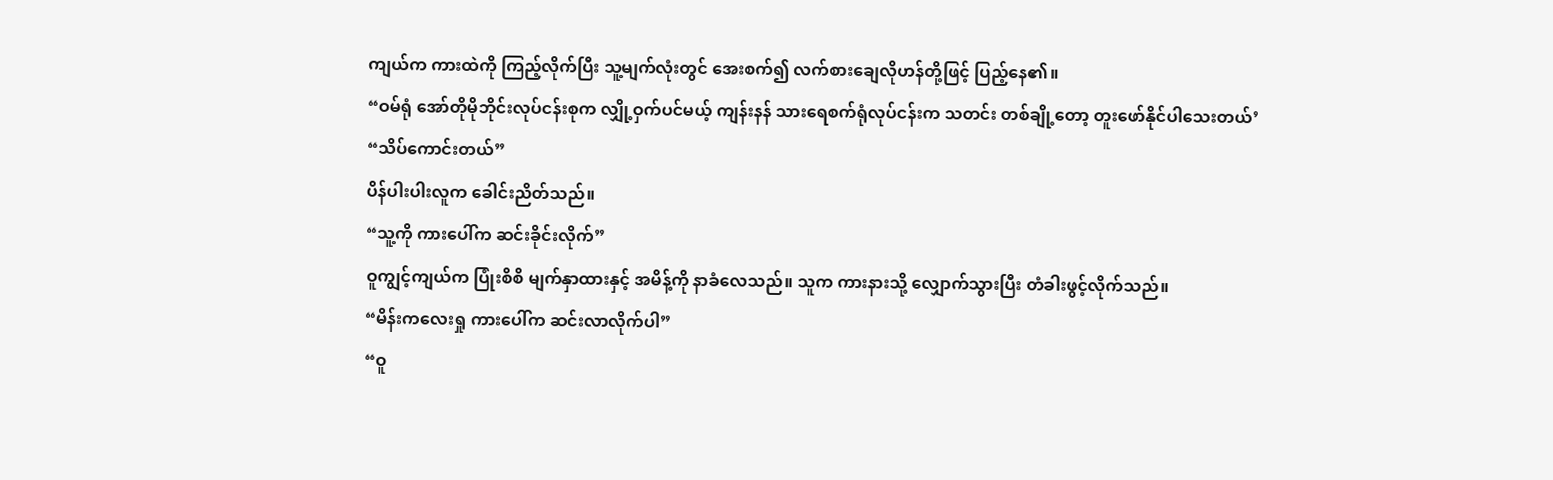ကျယ်က ကားထဲကို ကြည့်လိုက်ပြီး သူ့မျက်လုံးတွင် အေးစက်၍ လက်စားချေလိုဟန်တို့ဖြင့် ပြည့်နေ၏။
“ဝမ်ရုံ အော်တိုမိုဘိုင်းလုပ်ငန်းစုက လျှို့ဝှက်ပင်မယ့် ကျန်းနန် သားရေစက်ရုံလုပ်ငန်းက သတင်း တစ်ချို့တော့ တူးဖော်နိုင်ပါသေးတယ်’
“သိပ်ကောင်းတယ်”
ပိန်ပါးပါးလူက ခေါင်းညိတ်သည်။
“သူ့ကို ကားပေါ်က ဆင်းခိုင်းလိုက်”
ဝူကျွင့်ကျယ်က ပြုံးစိစိ မျက်နှာထားနှင့် အမိန့်ကို နာခံလေသည်။ သူက ကားနားသို့ လျှောက်သွားပြီး တံခါးဖွင့်လိုက်သည်။
“မိန်းကလေးရှု ကားပေါ်က ဆင်းလာလိုက်ပါ”
“ဝူ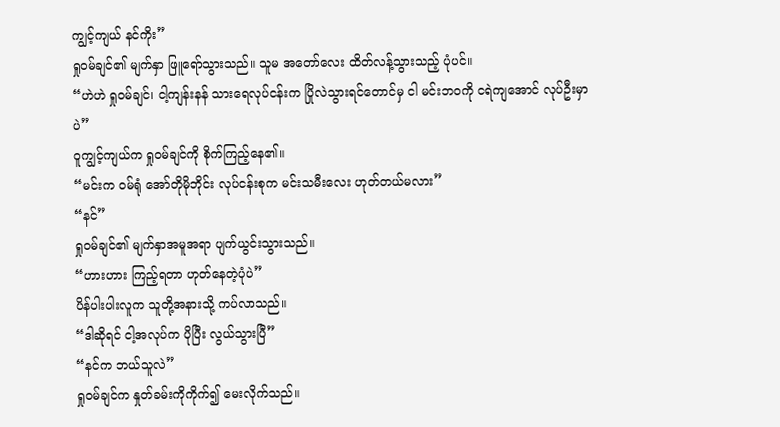ကျွင့်ကျယ် နင်ကိုး”
ရှုဝမ်ချင်၏ မျက်နှာ ဖြူရော်သွားသည်။ သူမ အတော်လေး ထိတ်လန့်သွားသည့် ပုံပင်။
“ဟဲဟဲ ရှုဝမ်ချင်၊ ငါ့ကျန်းနန် သားရေလုပ်ငန်းက ပြိုလဲသွားရင်တောင်မှ ငါ မင်းဘဝကို ငရဲကျအောင် လုပ်ဦးမှာပဲ”
ဝူကျွင့်ကျယ်က ရှုဝမ်ချင်ကို စိုက်ကြည့်နေ၏။
“မင်းက ဝမ်ရုံ အော်တိုမိုဘိုင်း လုပ်ငန်းစုက မင်းသမီးလေး ဟုတ်တယ်မလား”
“နင်”
ရှုဝမ်ချင်၏ မျက်နှာအမူအရာ ပျက်ယွင်းသွားသည်။
“ဟားဟား ကြည့်ရတာ ဟုတ်နေတဲ့ပုံပဲ”
ပိန်ပါးပါးလူက သူတို့အနားသို့ ကပ်လာသည်။
“ဒါဆိုရင် ငါ့အလုပ်က ပိုပြီး လွယ်သွားပြီ”
“နင်က ဘယ်သူလဲ”
ရှုဝမ်ချင်က နှုတ်ခမ်းကိုကိုက်၍ မေးလိုက်သည်။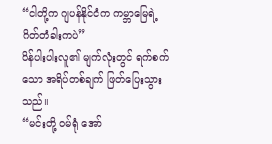“ငါတို့က ဂျပန်နိုင်ငံက ကမ္ဘာမြေရဲ့ ဂိတ်တံခါးကပဲ”
ပိန်ပါးပါးလူ၏ မျက်လုံးတွင် ရက်စက်သော အရိပ်တစ်ချက် ဖြတ်ပြေးသွားသည်။
“မင်းတို့ ဝမ်ရုံ အော်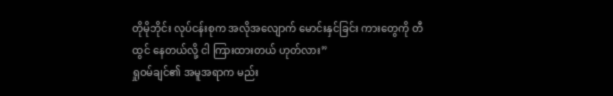တိုမိုဘိုင်း လုပ်ငန်းစုက အလိုအလျောက် မောင်းနှင်ခြင်း ကားတွေကို တီထွင် နေတယ်လို့ ငါ ကြားထားတယ် ဟုတ်လား”
ရှုဝမ်ချင်၏ အမူအရာက မည်း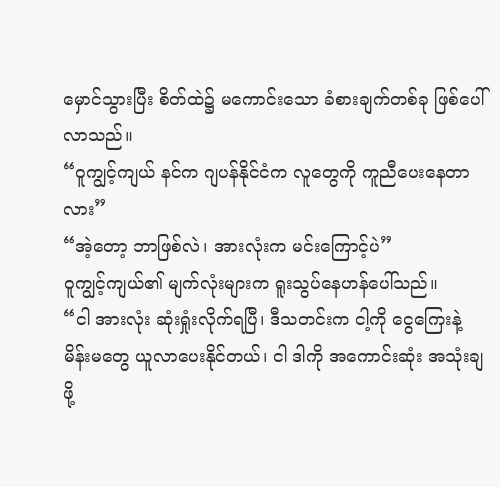မှောင်သွားပြီး စိတ်ထဲ၌ မကောင်းသော ခံစားချက်တစ်ခု ဖြစ်ပေါ်လာသည်။
“ဝူကျွင့်ကျယ် နင်က ဂျပန်နိုင်ငံက လူတွေကို ကူညီပေးနေတာလား”
“အဲ့တော့ ဘာဖြစ်လဲ၊ အားလုံးက မင်းကြောင့်ပဲ”
ဝူကျွင့်ကျယ်၏ မျက်လုံးများက ရူးသွပ်နေဟန်ပေါ်သည်။
“ငါ အားလုံး ဆုံးရှုံးလိုက်ရပြီ၊ ဒီသတင်းက ငါ့ကို ငွေကြေးနဲ့ မိန်းမတွေ ယူလာပေးနိုင်တယ်၊ ငါ ဒါကို အကောင်းဆုံး အသုံးချဖို့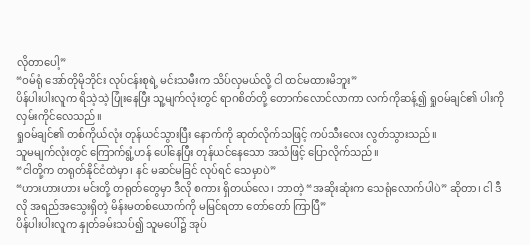လိုတာပေါ့”
“ဝမ်ရုံ အော်တိုမိုဘိုင်း လုပ်ငန်းစုရဲ့ မင်းသမီးက သိပ်လှမယ်လို့ ငါ ထင်မထားမိဘူး”
ပိန်ပါးပါးလူက ရိသဲ့သဲ့ ပြုံးနေပြီး သူ့မျက်လုံးတွင် ရာဂစိတ်တို့ တောက်လောင်လာကာ လက်ကိုဆန့်၍ ရှုဝမ်ချင်၏ ပါးကို လှမ်းကိုင်လေသည်။
ရှုဝမ်ချင်၏ တစ်ကိုယ်လုံး တုန်ယင်သွားပြီး နောက်ကို ဆုတ်လိုက်သဖြင့် ကပ်သီးလေး လွတ်သွားသည်။
သူမမျက်လုံးတွင် ကြောက်ရွံ့ဟန် ပေါ်နေပြီး တုန်ယင်နေသော အသံဖြင့် ပြောလိုက်သည်။
“ငါတို့က တရုတ်နိုင်ငံထဲမှာ၊ နင် မဆင်မခြင် လုပ်ရင် သေမှာပဲ”
“ဟားဟားဟား မင်းတို့ တရုတ်တွေမှာ ဒီလို စကား ရှိတယ်လေ၊ ဘာတဲ့ “အဆိုးဆုံးက သေရုံလောက်ပါပဲ” ဆိုတာ၊ ငါ ဒီလို အရည်အသွေးရှိတဲ့ မိန်းမတစ်ယောက်ကို မမြင်ရတာ တော်တော် ကြာပြီ”
ပိန်ပါးပါးလူက နှုတ်ခမ်းသပ်၍ သူမပေါ်၌ အုပ်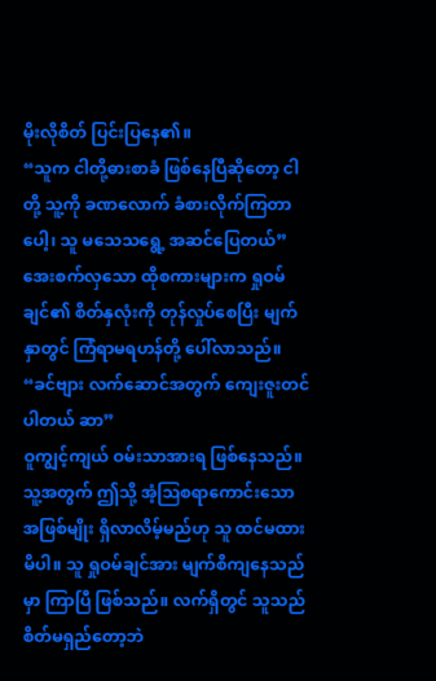မိုးလိုစိတ် ပြင်းပြနေ၏။
“သူက ငါတို့ဓားစာခံ ဖြစ်နေပြီဆိုတော့ ငါတို့ သူ့ကို ခဏလောက် ခံစားလိုက်ကြတာပေါ့၊ သူ မသေသရွေ့ အဆင်ပြေတယ်”
အေးစက်လှသော ထိုစကားများက ရှုဝမ်ချင်၏ စိတ်နှလုံးကို တုန်လှုပ်စေပြီး မျက်နှာတွင် ကြံရာမရဟန်တို့ ပေါ်လာသည်။
“ခင်ဗျား လက်ဆောင်အတွက် ကျေးဇူးတင်ပါတယ် ဆာ”
ဝူကျွင့်ကျယ် ဝမ်းသာအားရ ဖြစ်နေသည်။ သူ့အတွက် ဤသို့ အံ့ဩစရာကောင်းသော အဖြစ်မျိုး ရှိလာလိမ့်မည်ဟု သူ ထင်မထားမိပါ။ သူ ရှုဝမ်ချင်အား မျက်စိကျနေသည်မှာ ကြာပြီ ဖြစ်သည်။ လက်ရှိတွင် သူသည် စိတ်မရှည်တော့ဘဲ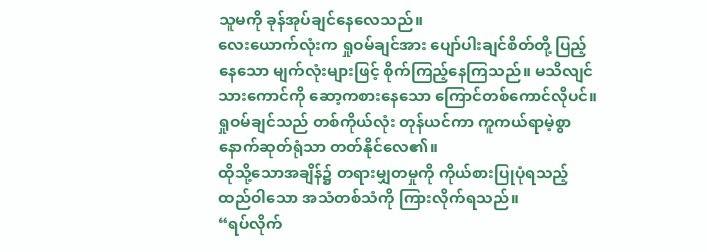သူမကို ခုန်အုပ်ချင်နေလေသည်။
လေးယောက်လုံးက ရှုဝမ်ချင်အား ပျော်ပါးချင်စိတ်တို့ ပြည့်နေသော မျက်လုံးများဖြင့် စိုက်ကြည့်နေကြသည်။ မသိလျင် သားကောင်ကို ဆော့ကစားနေသော ကြောင်တစ်ကောင်လိုပင်။ ရှုဝမ်ချင်သည် တစ်ကိုယ်လုံး တုန်ယင်ကာ ကူကယ်ရာမဲ့စွာ နောက်ဆုတ်ရုံသာ တတ်နိုင်လေ၏။
ထိုသို့သောအချိန်၌ တရားမျှတမှုကို ကိုယ်စားပြုပုံရသည့် ထည်ဝါသော အသံတစ်သံကို ကြားလိုက်ရသည်။
“ရပ်လိုက်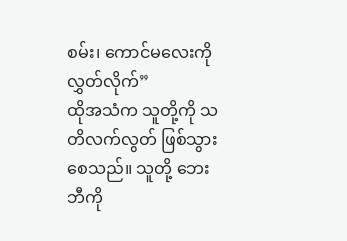စမ်း၊ ကောင်မလေးကို လွှတ်လိုက်”
ထိုအသံက သူတို့ကို သတိလက်လွတ် ဖြစ်သွားစေသည်။ သူတို့ ဘေးဘီကို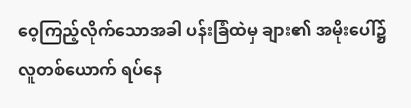ဝေ့ကြည့်လိုက်သောအခါ ပန်းခြံထဲမှ ချား၏ အမိုးပေါ်၌ လူတစ်ယောက် ရပ်နေ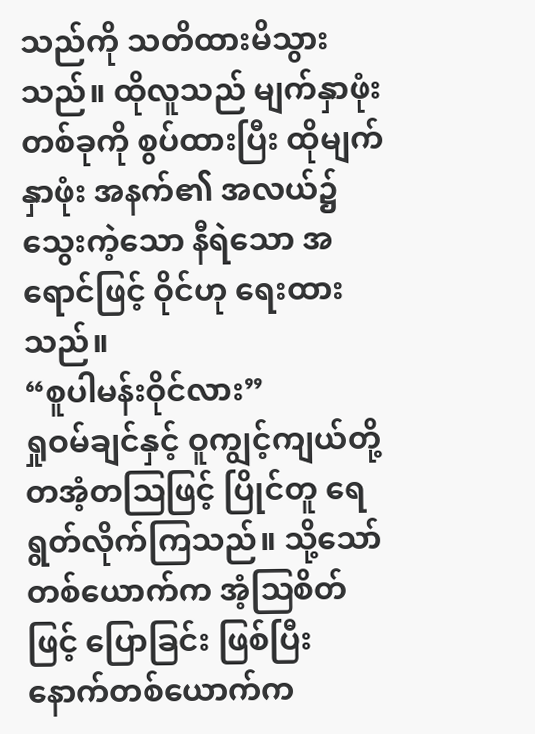သည်ကို သတိထားမိသွားသည်။ ထိုလူသည် မျက်နှာဖုံးတစ်ခုကို စွပ်ထားပြီး ထိုမျက်နှာဖုံး အနက်၏ အလယ်၌ သွေးကဲ့သော နီရဲသော အရောင်ဖြင့် ဝိုင်ဟု ရေးထားသည်။
“စူပါမန်းဝိုင်လား”
ရှုဝမ်ချင်နှင့် ဝူကျွင့်ကျယ်တို့ တအံ့တဩဖြင့် ပြိုင်တူ ရေရွတ်လိုက်ကြသည်။ သို့သော် တစ်ယောက်က အံ့ဩစိတ်ဖြင့် ပြောခြင်း ဖြစ်ပြီး နောက်တစ်ယောက်က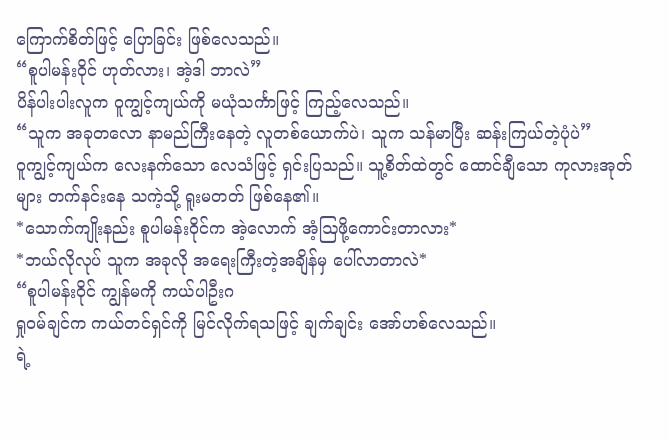ကြောက်စိတ်ဖြင့် ပြောခြင်း ဖြစ်လေသည်။
“စူပါမန်းဝိုင် ဟုတ်လား၊ အဲ့ဒါ ဘာလဲ”
ပိန်ပါးပါးလူက ဝူကျွင့်ကျယ်ကို မယုံသင်္ကာဖြင့် ကြည့်လေသည်။
“သူက အခုတလော နာမည်ကြီးနေတဲ့ လူတစ်ယောက်ပဲ၊ သူက သန်မာပြီး ဆန်းကြယ်တဲ့ပုံပဲ”
ဝူကျွင့်ကျယ်က လေးနက်သော လေသံဖြင့် ရှင်းပြသည်။ သူ့စိတ်ထဲတွင် ထောင်ချီသော ကုလားအုတ်များ တက်နင်းနေ သကဲ့သို့ ရူးမတတ် ဖြစ်နေ၏။
*သောက်ကျိုးနည်း စူပါမန်းဝိုင်က အဲ့လောက် အံ့ဩဖို့ကောင်းတာလား*
*ဘယ်လိုလုပ် သူက အခုလို အရေးကြီးတဲ့အချိန်မှ ပေါ်လာတာလဲ*
“စူပါမန်းဝိုင် ကျွန်မကို ကယ်ပါဦးဂ
ရှုဝမ်ချင်က ကယ်တင်ရှင်ကို မြင်လိုက်ရသဖြင့် ချက်ချင်း အော်ဟစ်လေသည်။
ရဲ့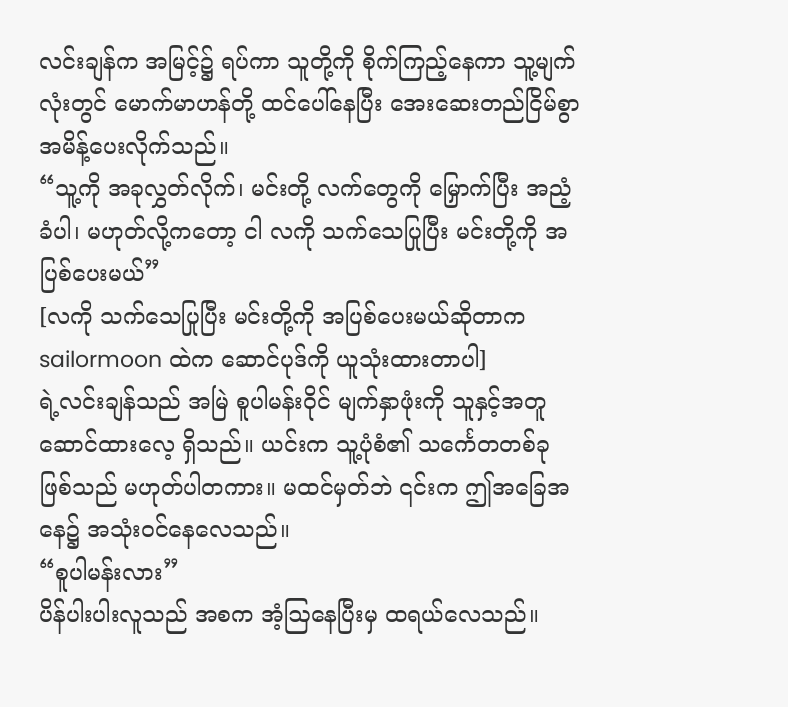လင်းချန်က အမြင့်၌ ရပ်ကာ သူတို့ကို စိုက်ကြည့်နေကာ သူ့မျက်လုံးတွင် မောက်မာဟန်တို့ ထင်ပေါ်နေပြီး အေးဆေးတည်ငြိမ်စွာ အမိန့်ပေးလိုက်သည်။
“သူ့ကို အခုလွှတ်လိုက်၊ မင်းတို့ လက်တွေကို မြှောက်ပြီး အညံ့ခံပါ၊ မဟုတ်လို့ကတော့ ငါ လကို သက်သေပြုပြီး မင်းတို့ကို အပြစ်ပေးမယ်”
[လကို သက်သေပြုပြီး မင်းတို့ကို အပြစ်ပေးမယ်ဆိုတာက sailormoon ထဲက ဆောင်ပုဒ်ကို ယူသုံးထားတာပါ]
ရဲ့လင်းချန်သည် အမြဲ စူပါမန်းဝိုင် မျက်နှာဖုံးကို သူနှင့်အတူ ဆောင်ထားလေ့ ရှိသည်။ ယင်းက သူ့ပုံစံ၏ သင်္ကေတတစ်ခု ဖြစ်သည် မဟုတ်ပါတကား။ မထင်မှတ်ဘဲ ၎င်းက ဤအခြေအနေ၌ အသုံးဝင်နေလေသည်။
“စူပါမန်းလား”
ပိန်ပါးပါးလူသည် အစက အံ့ဩနေပြီးမှ ထရယ်လေသည်။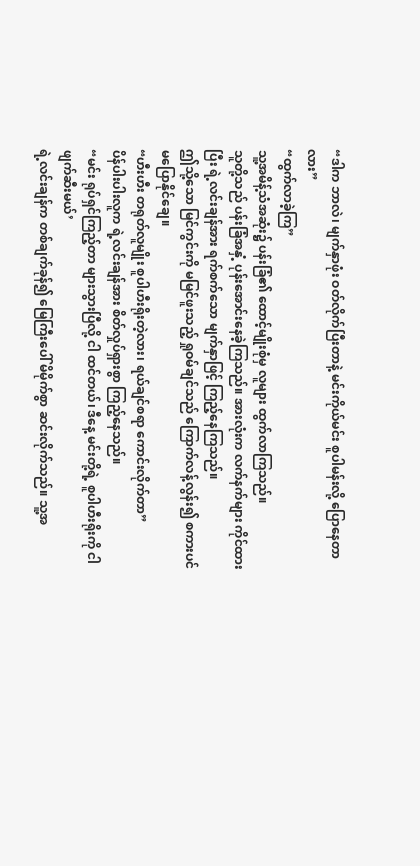“ဒါက ဘာလဲ၊ မျက်နှာဖုံး ဝတ်လိုက်ပြီးတာနဲ့ မင်းကိုယ်မင်း စူပါမန်းလို့ ပြောနေတာလား”
“ထွက်လာခဲ့ကြ”
သူ့အမိန့်သံအဆုံး၌ ပန်းခြံ၏ ထောင့်မျိုးစုံမှ လူများ ထွက်လာကြသည်။
သူတို့သည် ပန်းခြံအနှံ့ ပုန်းအောင်းနေခဲ့ကြသည်။ အားလုံးက လက်နက်များ ကိုင်ထားပြီး ရဲ့လင်းချန်အား ရက်စက်သော မျက်နှာဖြင့် ကြည့်နေကြသည်။
ဤသို့သော မြင်ကွင်းကို မမြင်ဖူးသည့် ရှုဝမ်ချင်သည် ကြောက်လန့်လွန်း၍ စကားပင် မပြောနိုင်ချေ။
“ဟီးဟီး တရုတ်လူမျိုး စူပါဟီးရိုးတဲ့လား၊ ရယ်ချင်စရာ ကောင်းလိုက်တာ”
ပိန်ပါးပါးလူက ရဲ့လင်းချန်အား စိတ်လှုပ်ရှားစွာ ကြည့်နေသည်။
“မင်း ရုပ်ရှင်ကြည့်တာ များသွားပြီလို့ ငါ ထင်တယ်၊ ဒီနေ့ မင်းတို့ရဲ့ စူပါဟီးရိုးကို ငါ ဖျက်ဆီးမယ်’
ရဲ့လင်းချန်က တစ်ချက်ခုန်၍ မြေကြီးပေါ် မိမိုက်စွာ ဆင်းလိုက်သည်။ သူ့အ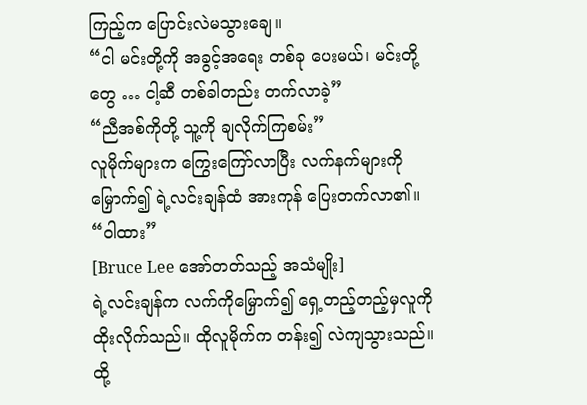ကြည့်က ပြောင်းလဲမသွားချေ။
“ငါ မင်းတို့ကို အခွင့်အရေး တစ်ခု ပေးမယ်၊ မင်းတို့တွေ … ငါ့ဆီ တစ်ခါတည်း တက်လာခဲ့”
“ညီအစ်ကိုတို့ သူ့ကို ချလိုက်ကြစမ်း”
လူမိုက်များက ကြွေးကြော်လာပြီး လက်နက်များကို မြှောက်၍ ရဲ့လင်းချန်ထံ အားကုန် ပြေးတက်လာ၏။
“ဝါထား”
[Bruce Lee အော်တတ်သည့် အသံမျိုး]
ရဲ့လင်းချန်က လက်ကိုမြှောက်၍ ရှေ့တည့်တည့်မှလူကို ထိုးလိုက်သည်။ ထိုလူမိုက်က တန်း၍ လဲကျသွားသည်။
ထို့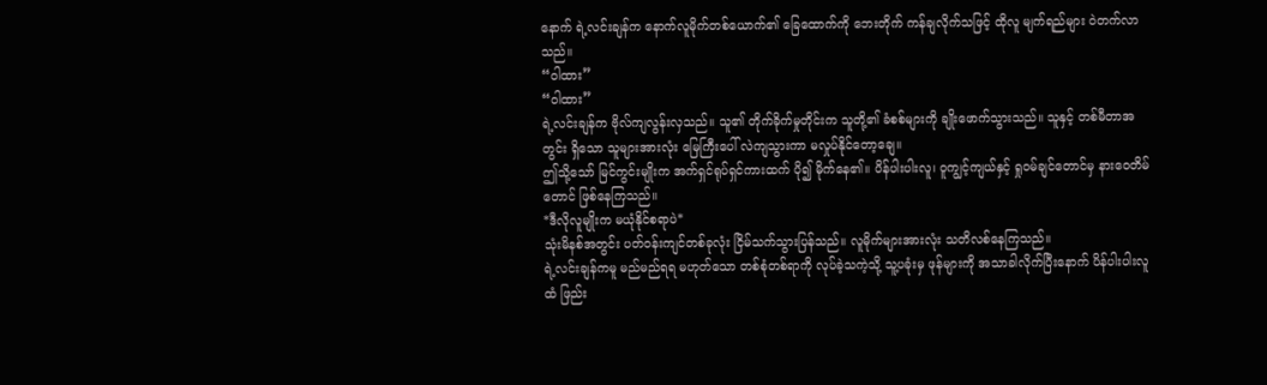နောက် ရဲ့လင်းချန်က နောက်လူမိုက်တစ်ယောက်၏ ခြေထောက်ကို ဘေးတိုက် ကန်ချလိုက်သဖြင့် ထိုလူ မျက်ရည်များ ဝဲတက်လာသည်။
“ဝါထား”
“ဝါထား”
ရဲ့လင်းချန်က ဗိုလ်ကျလွန်းလှသည်။ သူ၏ တိုက်ခိုက်မှုတိုင်းက သူတို့၏ ခံစစ်များကို ချိုးဖောက်သွားသည်။ သူနှင့် တစ်မီတာအတွင်း ရှိသော သူများအားလုံး မြေကြီးပေါ် လဲကျသွားကာ မလှုပ်နိုင်တော့ချေ။
ဤသို့သော် မြင်ကွင်းမျိုးက အက်ရှင်ရုပ်ရှင်ကားထက် ပို၍ မိုက်နေ၏။ ပိန်ပါးပါးလူ၊ ဝူကျွင့်ကျယ်နှင့် ရှုဝမ်ချင်တောင်မှ နားဝေတိမ်တောင် ဖြစ်နေကြသည်။
*ဒီလိုလူမျိုးက မယုံနိုင်စရာပဲ*
သုံးမိနစ်အတွင်း ပတ်ဝန်းကျင်တစ်ခုလုံး ငြိမ်သက်သွားပြန်သည်။ လူမိုက်များအားလုံး သတိလစ်နေကြသည်။
ရဲ့လင်းချန်ကမူ မည်မည်ရရ မဟုတ်သော တစ်စုံတစ်ရာကို လုပ်ခဲ့သကဲ့သို့ သူ့ပခုံးမှ ဖုန်များကို အသာခါလိုက်ပြီးနောက် ပိန်ပါးပါးလူထံ ဖြည်း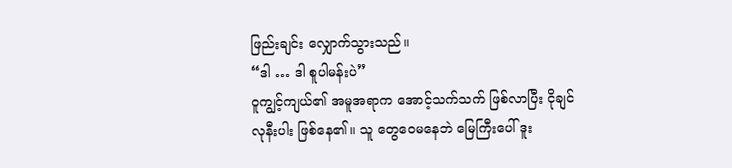ဖြည်းချင်း လျှောက်သွားသည်။
“ဒါ … ဒါ စူပါမန်းပဲ”
ဝူကျွင့်ကျယ်၏ အမူအရာက အောင့်သက်သက် ဖြစ်လာပြီး ငိုချင်လုနီးပါး ဖြစ်နေ၏။ သူ တွေဝေမနေဘဲ မြေကြီးပေါ် ဒူး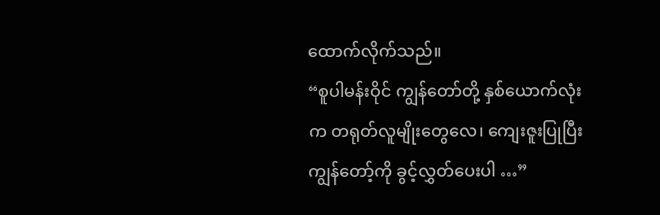ထောက်လိုက်သည်။
“စူပါမန်းဝိုင် ကျွန်တော်တို့ နှစ်ယောက်လုံးက တရုတ်လူမျိုးတွေလေ၊ ကျေးဇူးပြုပြီး ကျွန်တော့်ကို ခွင့်လွှတ်ပေးပါ …”